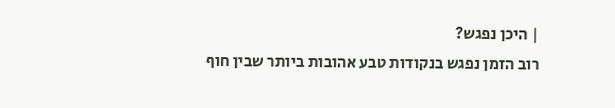| היכן נפגש?
רוב הזמן נפגש בנקודות טבע אהובות ביותר שבין חוף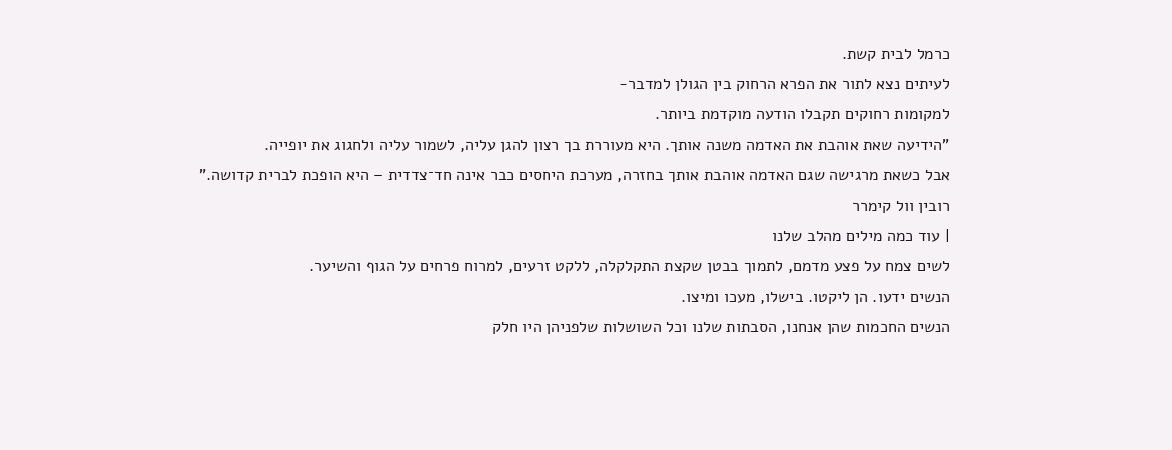כרמל לבית קשת.
לעיתים נצא לתור את הפרא הרחוק בין הגולן למדבר-
למקומות רחוקים תקבלו הודעה מוקדמת ביותר.
"הידיעה שאת אוהבת את האדמה משנה אותך. היא מעוררת בך רצון להגן עליה, לשמור עליה ולחגוג את יופייה.
אבל כשאת מרגישה שגם האדמה אוהבת אותך בחזרה, מערכת היחסים כבר אינה חד־צדדית – היא הופכת לברית קדושה."
רובין וול קימרר
| עוד כמה מילים מהלב שלנו
לשים צמח על פצע מדמם, לתמוך בבטן שקצת התקלקלה, ללקט זרעים, למרוח פרחים על הגוף והשיער.
הנשים ידעו. הן ליקטו. בישלו, מעכו ומיצו.
הנשים החכמות שהן אנחנו, הסבתות שלנו וכל השושלות שלפניהן היו חלק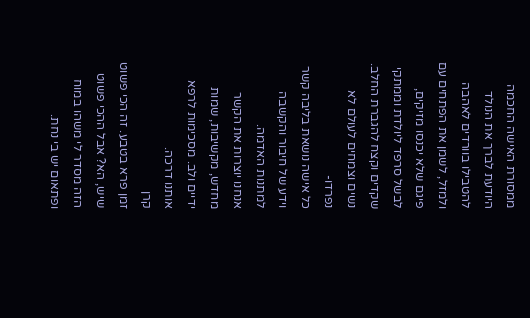ממסורת האישה החכמה
היודעת לברך את הנולד להטבילו בוורדים לאהבה ולמזל, לשמן את הפתחים עם פיגם שלא יכנסו מזיקים,
לבשל סרפד ליולדת וממתקי שקדים וקצח להגברת החלב.
נשים וצמחים לעולם לא נפרדו-
כל אישה נושאת בליבה קשר וידע של חיבור והקשבה למתנות האדמה.
אנחנו יוצרות את הקשר מחדש, מקשיבות, שמות ידיים ולב. מסכימות לרפא אותנו דרכה.
קרן
זמן פרא בטבע. זה הכי פשוט שיש, הא? אבל ההכי פשוט הזה מסדר לי משהו במוח ופתאום יש בי נחת.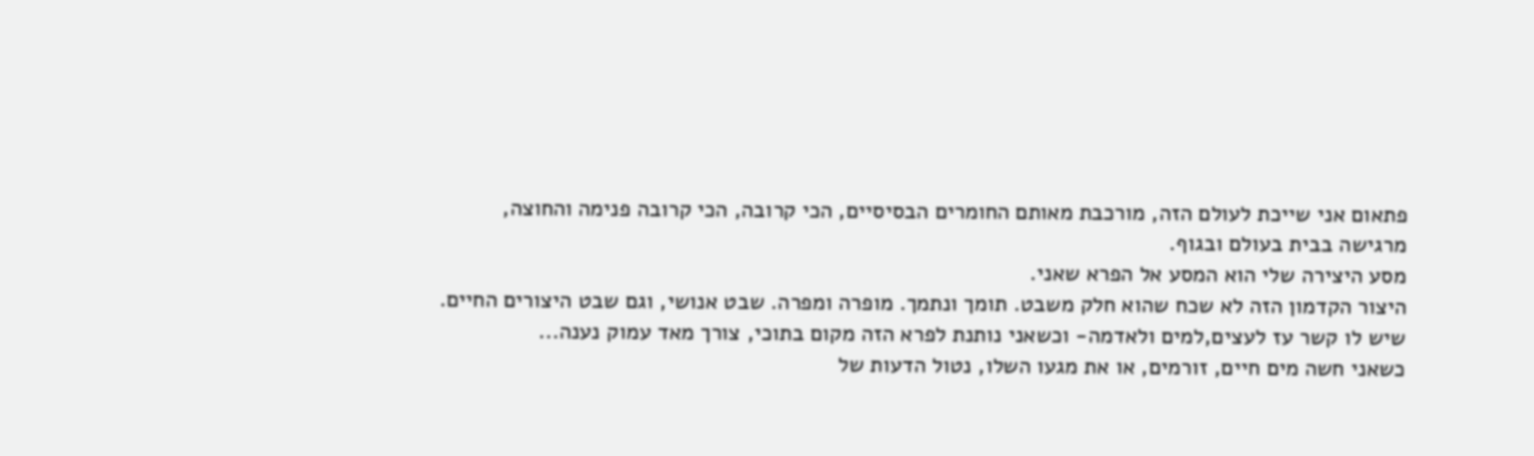פתאום אני שייכת לעולם הזה, מורכבת מאותם החומרים הבסיסיים, הכי קרובה, הכי קרובה פנימה והחוצה,
מרגישה בבית בעולם ובגוף.
מסע היצירה שלי הוא המסע אל הפרא שאני.
היצור הקדמון הזה לא שכח שהוא חלק משבט. תומך ונתמך. מופרה ומפרה. שבט אנושי, וגם שבט היצורים החיים.
שיש לו קשר עז לעצים,למים ולאדמה- וכשאני נותנת לפרא הזה מקום בתוכי, צורך מאד עמוק נענה...
כשאני חשה מים חיים, זורמים, או את מגעו השלו, נטול הדעות של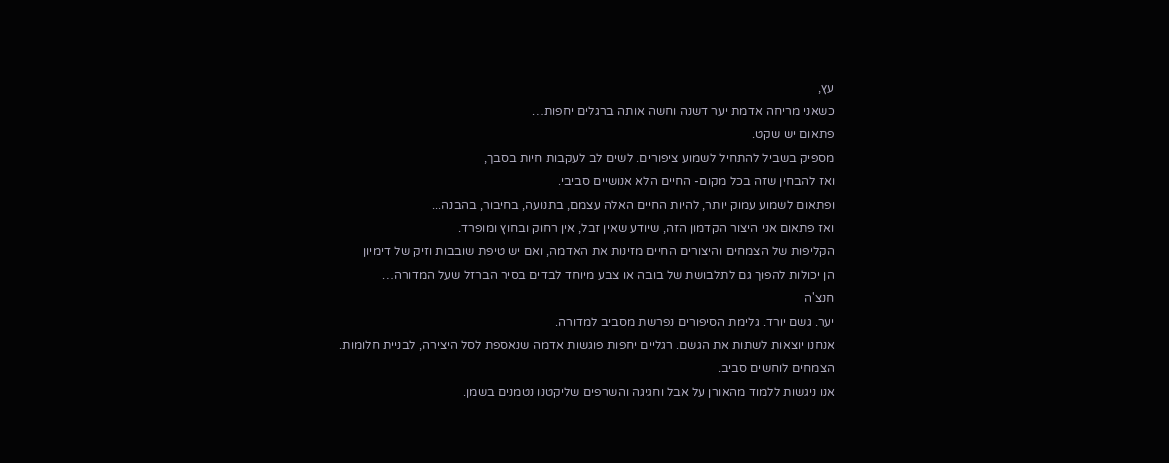עץ,
כשאני מריחה אדמת יער דשנה וחשה אותה ברגלים יחפות…
פתאום יש שקט.
מספיק בשביל להתחיל לשמוע ציפורים. לשים לב לעקבות חיות בסבך,
ואז להבחין שזה בכל מקום- החיים הלא אנושיים סביבי.
ופתאום לשמוע עמוק יותר, להיות החיים האלה עצמם, בתנועה, בחיבור, בהבנה...
ואז פתאום אני היצור הקדמון הזה, שיודע שאין זבל, אין רחוק ובחוץ ומופרד.
הקליפות של הצמחים והיצורים החיים מזינות את האדמה, ואם יש טיפת שובבות וזיק של דימיון
הן יכולות להפוך גם לתלבושת של בובה או צבע מיוחד לבדים בסיר הברזל שעל המדורה…
חנצ'ה
יער. גשם יורד. גלימת הסיפורים נפרשת מסביב למדורה.
אנחנו יוצאות לשתות את הגשם. רגליים יחפות פוגשות אדמה שנאספת לסל היצירה, לבניית חלומות.
הצמחים לוחשים סביב.
אנו ניגשות ללמוד מהאורן על אבל וחגיגה והשרפים שליקטנו נטמנים בשמן.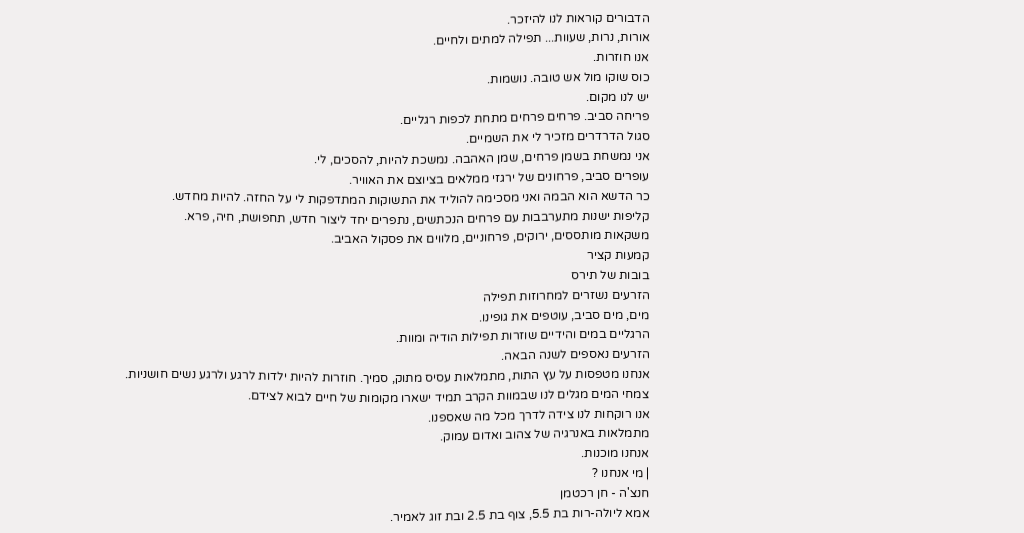הדבורים קוראות לנו להיזכר.
אורות, נרות, שעוות... תפילה למתים ולחיים.
אנו חוזרות.
כוס שוקו מול אש טובה. נושמות.
יש לנו מקום.
פריחה סביב. פרחים פרחים מתחת לכפות רגליים.
סגול הדרדרים מזכיר לי את השמיים.
אני נמשחת בשמן פרחים, שמן האהבה. נמשכת להיות, להסכים, לי.
עופרים סביב, פרחונים של ירגזי ממלאים בציוצם את האוויר.
כר הדשא הוא הבמה ואני מסכימה להוליד את התשוקות המתדפקות לי על החזה. להיות מחדש.
קליפות ישנות מתערבבות עם פרחים הנכתשים, נתפרים יחד ליצור חדש, תחפושת, חיה, פרא.
משקאות מותססים, ירוקים, פרחוניים, מלווים את פסקול האביב.
קמעות קציר
בובות של תירס
הזרעים נשזרים למחרוזות תפילה
מים, מים סביב, עוטפים את גופינו.
הרגליים במים והידיים שוזרות תפילות הודיה ומוות.
הזרעים נאספים לשנה הבאה.
אנחנו מטפסות על עץ התות, מתמלאות עסיס מתוק, סמיך. חוזרות להיות ילדות לרגע ולרגע נשים חושניות.
צמחי המים מגלים לנו שבמוות הקרב תמיד ישארו מקומות של חיים לבוא לצידם.
אנו רוקחות לנו צידה לדרך מכל מה שאספנו.
מתמלאות באנרגיה של צהוב ואדום עמוק.
אנחנו מוכנות.
| מי אנחנו ?
חנצ'ה - חן רכטמן
אמא ליולה-רות בת 5.5, צוף בת 2.5 ובת זוג לאמיר.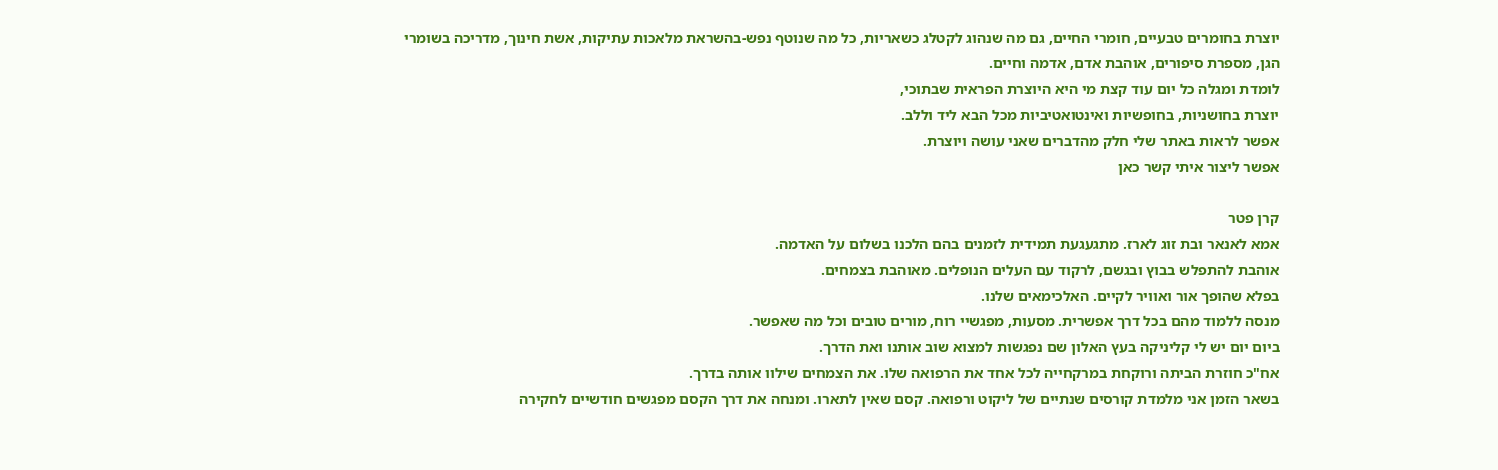יוצרת בחומרים טבעיים, חומרי החיים, גם מה שנהוג לקטלג כשאריות, כל מה שנוטף נפש-בהשראת מלאכות עתיקות, אשת חינוך, מדריכה בשומרי הגן, מספרת סיפורים, אוהבת אדם, אדמה וחיים.
לומדת ומגלה כל יום עוד קצת מי היא היוצרת הפראית שבתוכי,
יוצרת בחושניות, בחופשיות ואינטואטיביות מכל הבא ליד וללב.
אפשר לראות באתר שלי חלק מהדברים שאני עושה ויוצרת.
אפשר ליצור איתי קשר כאן

קרן פטר
אמא לאנאר ובת זוג לארז. מתגעגעת תמידית לזמנים בהם הלכנו בשלום על האדמה.
אוהבת להתפלש בבוץ ובגשם, לרקוד עם העלים הנופלים. מאוהבת בצמחים.
בפלא שהופך אור ואוויר לקיים. האלכימאים שלנו.
מנסה ללמוד מהם בכל דרך אפשרית. מסעות, מפגשיי רוח, מורים טובים וכל מה שאפשר.
ביום יום יש לי קליניקה בעץ האלון שם נפגשות למצוא שוב אותנו ואת הדרך.
אח"כ חוזרת הביתה ורוקחת במרקחייה לכל אחד את הרפואה שלו. את הצמחים שילוו אותה בדרך.
בשאר הזמן אני מלמדת קורסים שנתיים של ליקוט ורפואה. קסם שאין לתארו. ומנחה את דרך הקסם מפגשים חודשיים לחקירה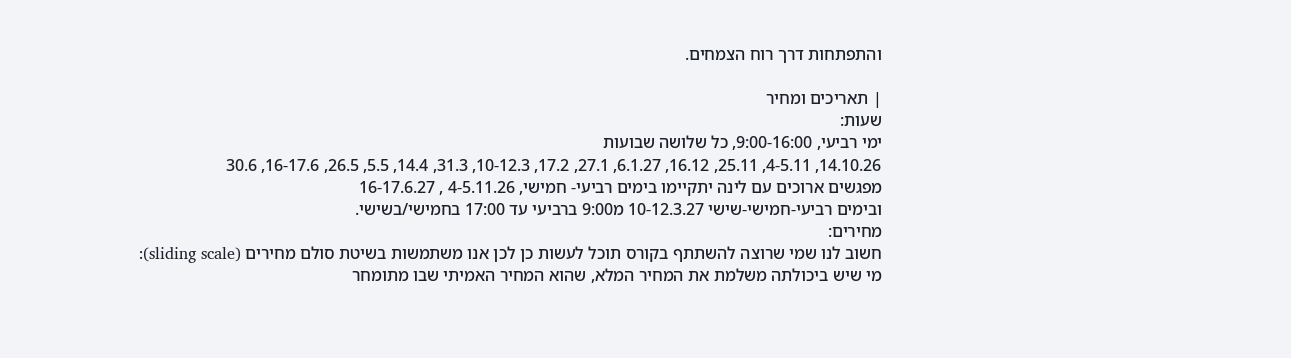והתפתחות דרך רוח הצמחים.

| תאריכים ומחיר
שעות:
ימי רביעי, 9:00-16:00, כל שלושה שבועות
14.10.26, 4-5.11, 25.11, 16.12, 6.1.27, 27.1, 17.2, 10-12.3, 31.3, 14.4, 5.5, 26.5, 16-17.6, 30.6
מפגשים ארוכים עם לינה יתקיימו בימים רביעי- חמישי, 4-5.11.26 , 16-17.6.27
ובימים רביעי-חמישי-שישי 10-12.3.27 מ9:00 ברביעי עד 17:00 בחמישי/בשישי.
מחירים:
חשוב לנו שמי שרוצה להשתתף בקורס תוכל לעשות כן לכן אנו משתמשות בשיטת סולם מחירים (sliding scale):
מי שיש ביכולתה משלמת את המחיר המלא, שהוא המחיר האמיתי שבו מתומחר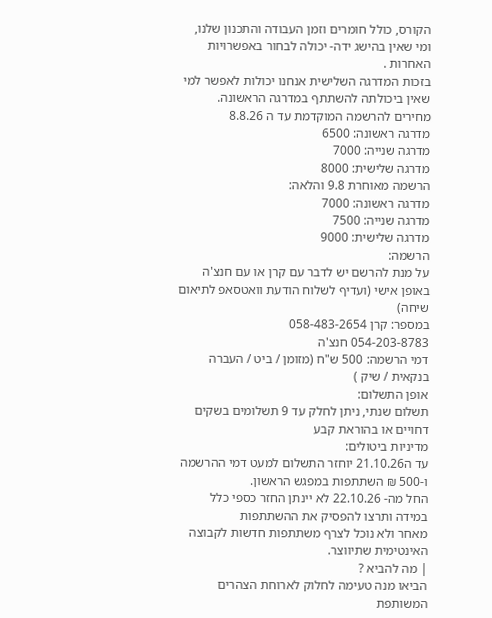הקורס, כולל חומרים וזמן העבודה והתכנון שלנו,
ומי שאין בהישג ידה- יכולה לבחור באפשרויות האחרות .
בזכות המדרגה השלישית אנחנו יכולות לאפשר למי שאין ביכולתה להשתתף במדרגה הראשונה.
מחירים להרשמה המוקדמת עד ה 8.8.26
מדרגה ראשונה: 6500
מדרגה שנייה: 7000
מדרגה שלישית: 8000
הרשמה מאוחרת 9.8 והלאה:
מדרגה ראשונה: 7000
מדרגה שנייה: 7500
מדרגה שלישית: 9000
הרשמה:
על מנת להרשם יש לדבר עם קרן או עם חנצ'ה באופן אישי (ועדיף לשלוח הודעת וואטסאפ לתיאום שיחה)
במספר: קרן 058-483-2654
054-203-8783 חנצ'ה
דמי הרשמה: 500 ש"ח (מזומן / ביט / העברה בנקאית / שיק )
אופן התשלום:
תשלום שנתי, ניתן לחלק עד 9 תשלומים בשקים דחויים או בהוראת קבע
מדיניות ביטולים:
עד ה21.10.26 יוחזר התשלום למעט דמי ההרשמה ו-500 ₪ השתתפות במפגש הראשון.
החל מה- 22.10.26 לא יינתן החזר כספי כלל במידה ותרצו להפסיק את ההשתתפות
מאחר ולא נוכל לצרף משתתפות חדשות לקבוצה האינטימית שתיווצר.
| מה להביא ?
הביאו מנה טעימה לחלוק לארוחת הצהרים המשותפת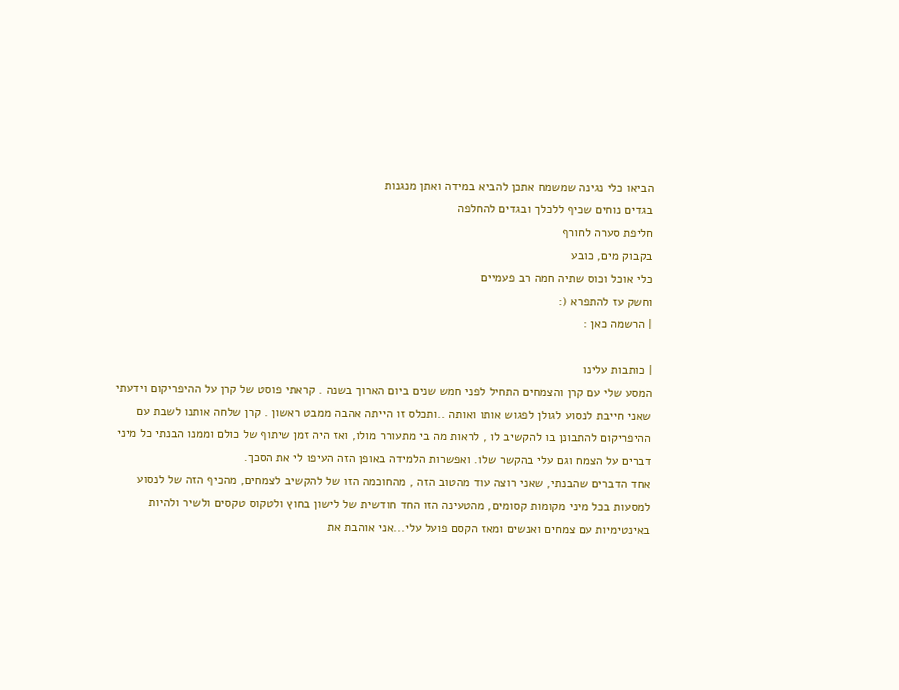הביאו כלי נגינה שמשמח אתכן להביא במידה ואתן מנגנות
בגדים נוחים שכיף ללכלך ובגדים להחלפה
חליפת סערה לחורף
בקבוק מים, כובע
כלי אוכל וכוס שתיה חמה רב פעמיים
וחשק עז להתפרא (:
| הרשמה כאן :

| כותבות עלינו
המסע שלי עם קרן והצמחים התחיל לפני חמש שנים ביום הארוך בשנה . קראתי פוסט של קרן על ההיפריקום וידעתי שאני חייבת לנסוע לגולן לפגוש אותו ואותה ..ותכלס זו הייתה אהבה ממבט ראשון . קרן שלחה אותנו לשבת עם ההיפריקום להתבונן בו להקשיב לו , לראות מה בי מתעורר מולו, ואז היה זמן שיתוף של כולם וממנו הבנתי כל מיני דברים על הצמח וגם עלי בהקשר שלו. ואפשרות הלמידה באופן הזה העיפו לי את הסכך.
אחד הדברים שהבנתי, שאני רוצה עוד מהטוב הזה , מהחוכמה הזו של להקשיב לצמחים, מהכיף הזה של לנסוע למסעות בכל מיני מקומות קסומים, מהטעינה הזו החד חודשית של לישון בחוץ ולטקוס טקסים ולשיר ולהיות באינטימיות עם צמחים ואנשים ומאז הקסם פועל עלי...אני אוהבת את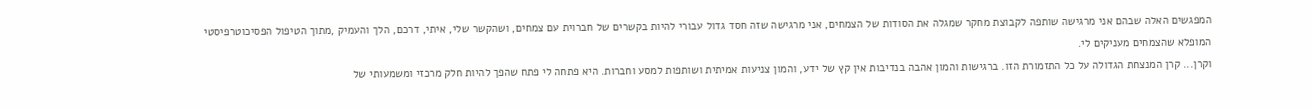המפגשים האלה שבהם אני מרגישה שותפה לקבוצת מחקר שמגלה את הסודות של הצמחים, אני מרגישה שזה חסד גדול עבורי להיות בקשרים של חברוית עם צמחים, ושהקשר שלי, איתי, דרכם, הלך והעמיק ,מתוך הטיפול הפסיכוטרפיסטי המופלא שהצמחים מעניקים לי.
וקרן... קרן המנצחת הגדולה על כל התזמורת הזו. ברגישות והמון אהבה בנדיבות אין קץ של ידע, והמון צניעות אמיתית ושותפות למסע וחברות. היא פתחה לי פתח שהפך להיות חלק מרכזי ומשמעותי של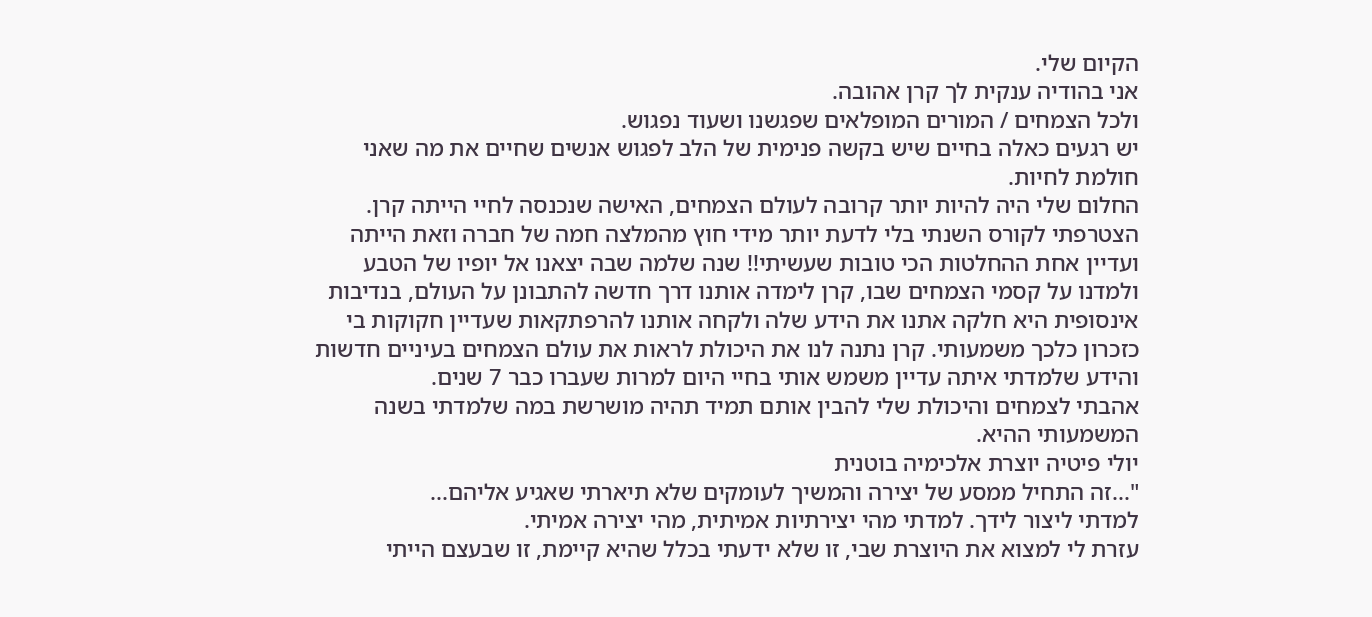הקיום שלי.
אני בהודיה ענקית לך קרן אהובה.
ולכל הצמחים / המורים המופלאים שפגשנו ושעוד נפגוש.
יש רגעים כאלה בחיים שיש בקשה פנימית של הלב לפגוש אנשים שחיים את מה שאני חולמת לחיות.
החלום שלי היה להיות יותר קרובה לעולם הצמחים, האישה שנכנסה לחיי הייתה קרן.
הצטרפתי לקורס השנתי בלי לדעת יותר מידי חוץ מהמלצה חמה של חברה וזאת הייתה ועדיין אחת ההחלטות הכי טובות שעשיתי!! שנה שלמה שבה יצאנו אל יופיו של הטבע ולמדנו על קסמי הצמחים שבו, קרן לימדה אותנו דרך חדשה להתבונן על העולם, בנדיבות אינסופית היא חלקה אתנו את הידע שלה ולקחה אותנו להרפתקאות שעדיין חקוקות בי כזכרון כלכך משמעותי. קרן נתנה לנו את היכולת לראות את עולם הצמחים בעיניים חדשות והידע שלמדתי איתה עדיין משמש אותי בחיי היום למרות שעברו כבר 7 שנים.
אהבתי לצמחים והיכולת שלי להבין אותם תמיד תהיה מושרשת במה שלמדתי בשנה המשמעותי ההיא.
יולי פיטיה יוצרת אלכימיה בוטנית
"...זה התחיל ממסע של יצירה והמשיך לעומקים שלא תיארתי שאגיע אליהם...
למדתי ליצור לידך. למדתי מהי יצירתיות אמיתית, מהי יצירה אמיתי.
עזרת לי למצוא את היוצרת שבי, זו שלא ידעתי בכלל שהיא קיימת, זו שבעצם הייתי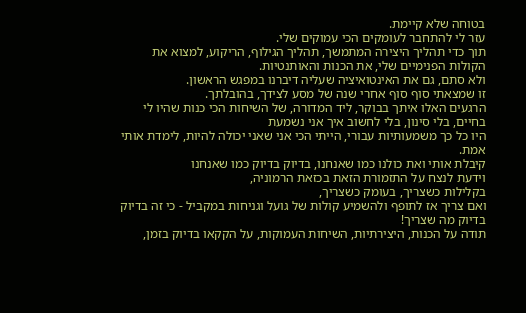בטוחה שלא קיימת.
עזר לי להתחבר לעומקים הכי עמוקים שלי.
תוך כדי תהליך היצירה המתמשך, תהליך הגילוף, הריקוע, למצוא את הקולות הפנימיים שלי, את הכנות והאותנטיות.
ולא סתם, גם את האינטואיציה שעליה דיברנו במפגש הראשון.
זו שמצאתי סוף סוף אחרי שנה של מסע לצידך, בהובלתך.
הרגעים האלו איתך בבוקר, ליד המדורה, של השיחות הכי כנות שהיו לי בחיים, בלי סינון, בלי לחשוב איך אני נשמעת
היו כל כך משמעותיות עבורי, הייתי הכי אני שאני יכולה להיות, לימדת אותי אמת.
קיבלת אותי ואת כולנו כמו שאנחנו, בדיוק בדיוק כמו שאנחנו
וידעת לנצח על התזמורת הזאת בכזאת הרמוניה,
בקלילות כשצריך, בעומק כשצריך,
ואם צריך אז לתופף ולהשמיע קולות של גועל וגניחות במקביל - כי זה בדיוק בדיוק מה שצריך!
תודה על הכנות, היצירתיות, השיחות העמוקות, על הקקאו בדיוק בזמן,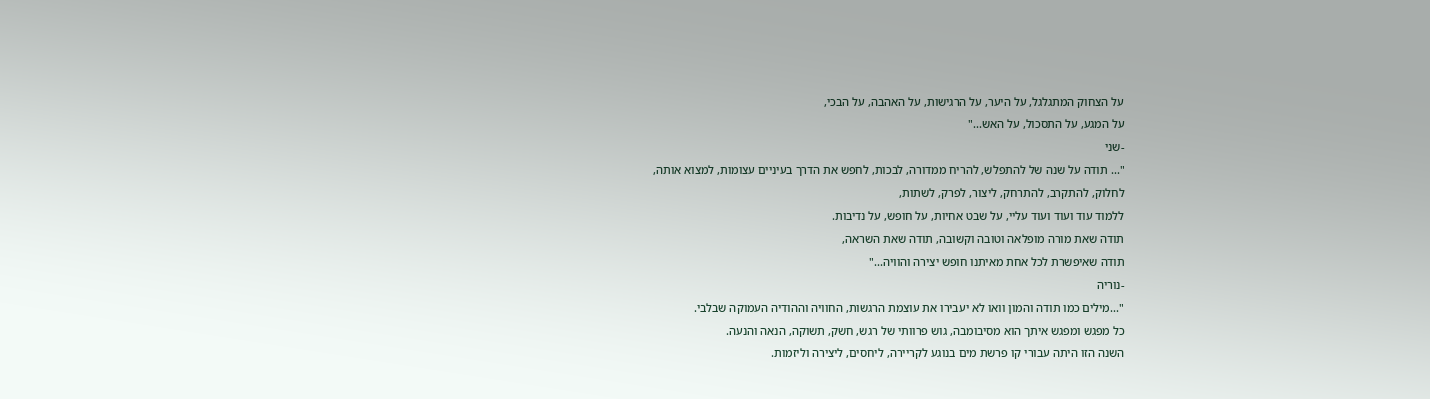על הצחוק המתגלגל, על היער, על הרגישות, על האהבה, על הבכי,
על המגע, על התסכול, על האש..."
-שני
"... תודה על שנה של להתפלש, להריח ממדורה, לבכות, לחפש את הדרך בעיניים עצומות, למצוא אותה,
לחלוק, להתקרב, להתרחק, ליצור, לפרק, לשתות,
ללמוד עוד ועוד ועוד עליי, על שבט אחיות, על חופש, על נדיבות.
תודה שאת מורה מופלאה וטובה וקשובה, תודה שאת השראה,
תודה שאיפשרת לכל אחת מאיתנו חופש יצירה והוויה..."
-נוריה
"...מילים כמו תודה והמון וואו לא יעבירו את עוצמת הרגשות, החוויה וההודיה העמוקה שבלבי.
כל מפגש ומפגש איתך הוא מסיבומבה, גוש פרוותי של רגש, חשק, תשוקה, הנאה והנעה.
השנה הזו היתה עבורי קו פרשת מים בנוגע לקריירה, ליחסים, ליצירה וליזמות.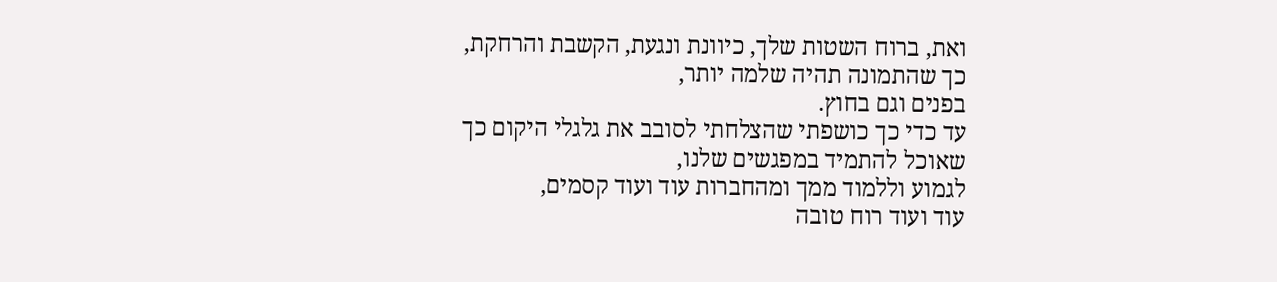ואת, ברוח השטות שלך, כיוונת ונגעת, הקשבת והרחקת, כך שהתמונה תהיה שלמה יותר,
בפנים וגם בחוץ.
עד כדי כך כושפתי שהצלחתי לסובב את גלגלי היקום כך שאוכל להתמיד במפגשים שלנו,
לגמוע וללמוד ממך ומהחברות עוד ועוד קסמים,
עוד ועוד רוח טובה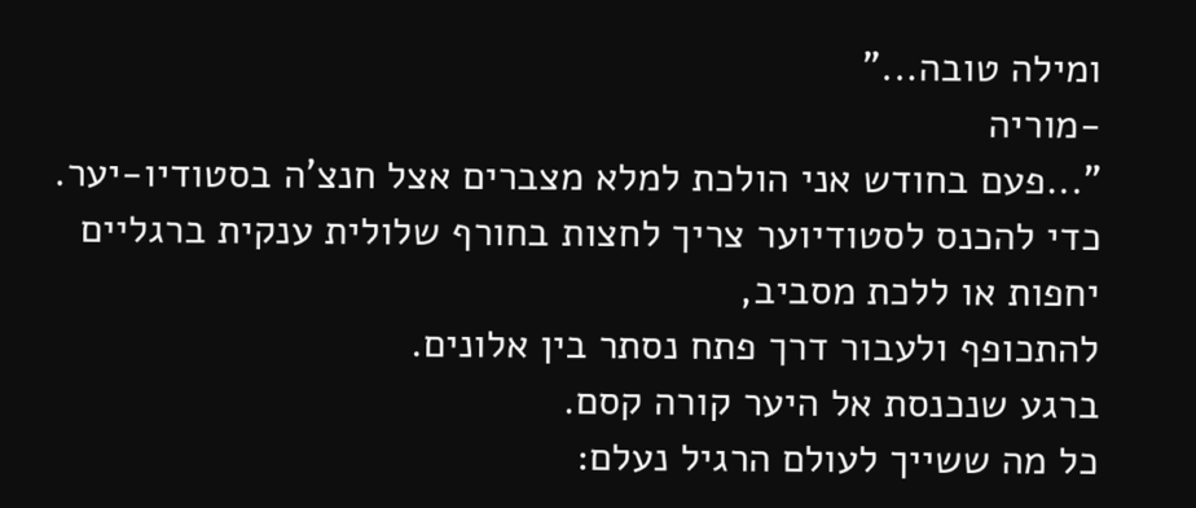ומילה טובה..."
-מוריה
"...פעם בחודש אני הולכת למלא מצברים אצל חנצ'ה בסטודיו-יער.
כדי להכנס לסטודיוער צריך לחצות בחורף שלולית ענקית ברגליים יחפות או ללכת מסביב,
להתכופף ולעבור דרך פתח נסתר בין אלונים.
ברגע שנכנסת אל היער קורה קסם.
כל מה ששייך לעולם הרגיל נעלם: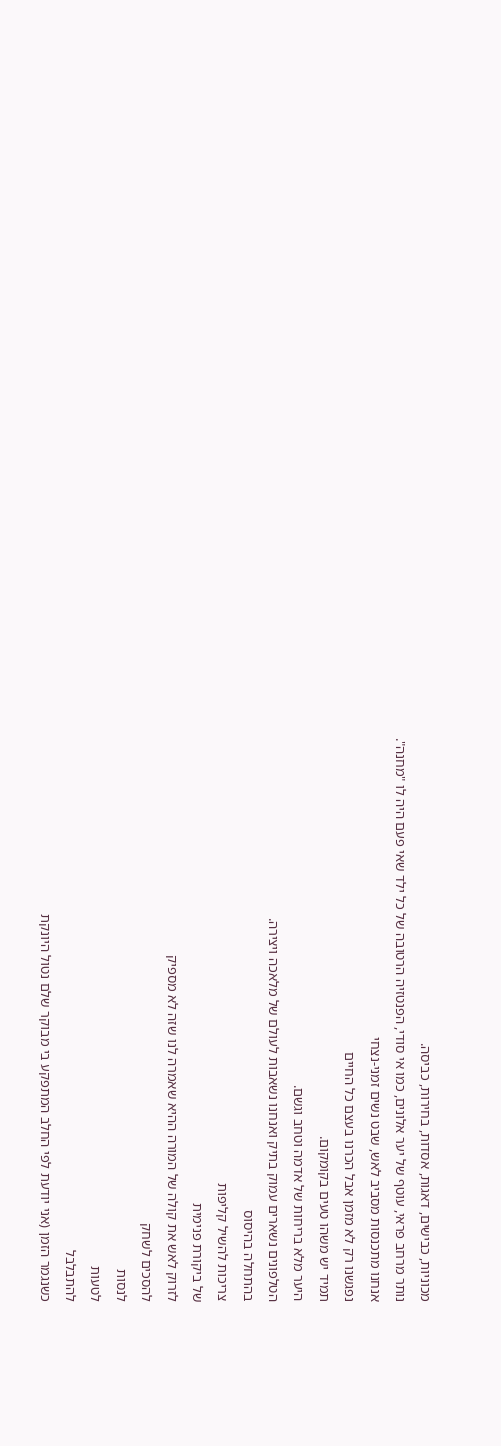מכוניות, כבישים, דאגות, אסדות, בחירות, כביסה.
נותר מרחב פראי, עוטף של יער אלונים, כמו אי סודי, הפנטזיה הרטובה של כל ילד שאי פעם היה לו "מחנה".
אנחנו מתכנסות מסביב לאש, שבט נשים זמני-נצחי
נפגשנו רק לא מזמן אבל הכרנו בעצם כל החיים
תמיד יש משהו טעים בקומקום.
היער מלא בריחות של אדמה וטחב וגשם.
הטלפונים נשארים עמוק בתיק ואנחנו נשאבות לעולם של מלאכה ויצירה.
בהתחלה בהיסוס
צריכות להשיל קליפות
של ביקורת פנימית
לזרוק לאש את קולה של המורה ההיא שאמרה לנו שזה לא מספיק
להסכים לשחק
לנסות
לטעות
להתבלבל
כשנגמר הזמן (אני יודעת לפי החלב המתפקע בי מבוקר שלם נטול היונקת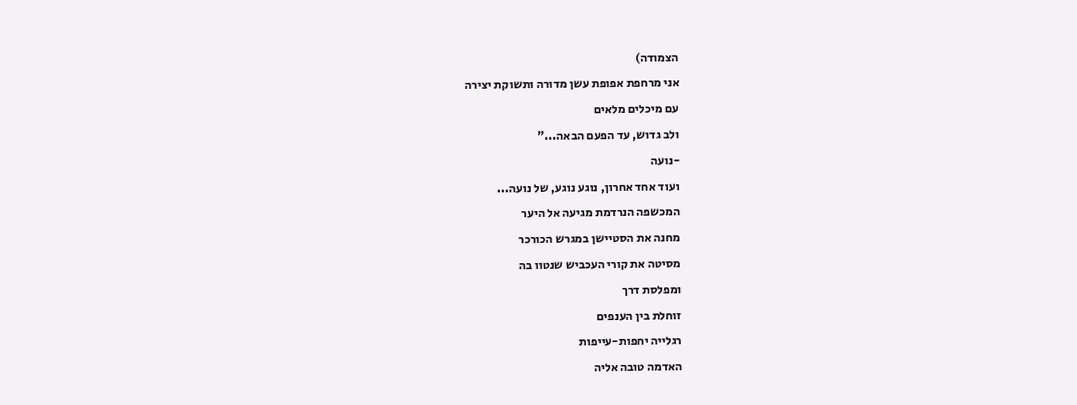הצמודה)
אני מרחפת אפופת עשן מדורה ותשוקת יצירה
עם מיכלים מלאים
ולב גדוש, עד הפעם הבאה..."
-נועה
ועוד אחד אחרון, נוגע נוגע, של נועה...
המכשפה הנרדמת מגיעה אל היער
מחנה את הסטיישן במגרש הכורכר
מסיטה את קורי העכביש שנטוו בה
ומפלסת דרך
זוחלת בין הענפים
רגלייה יחפות-עייפות
האדמה טובה אליה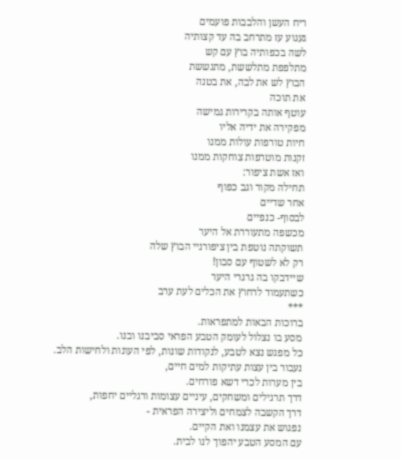ריח העשן והלבבות פועמים
געגוע עז מתרחב בה עד קצותיה
לשה בכפותיה בוץ עם קש
מתלפפת מתלששת, מתגששת
הבוץ לש את לבה, את בטנה
את תוכה
עוטף אותה בקרירות גמישה
מפקירה את ידיה אליו
חיות טורפות עולות ממנו
זקנות מוטרפות צוחקות ממנו
ואז אשת ציפור:
תחילה מקור וגב כפוף
אחר שדיים
לבסוף- כנפיים
מכשפה מתעוררת אל היער
תשוקתה נוטפת בין ציפורניי הבוץ שלה
רק לא לשטוף עם סבון!
שיידבקו בה גרגרי היער
כשתעמוד לרחוץ את הכלים לעת ערב
***
ברוכות הבאות למתפראות.
מסע בו נצלול לעומק הטבע הפראי סביבנו ובנו.
כל מפגש נצא לטבע, לנקודות שונות, לפי העונות ולחישות הלב.
נעבור בין עצות עתיקות למים חיים,
בין מערות לכרי דשא פורחים.
דרך תרגילים ומשחקים, עיניים עצומות ורגליים יחפות,
דרך הקשבה לצמחים וליצירה הפראית -
נפגוש את עצמנו ואת הקיים.
עם המסע הטבע יהפוך לנו לבית.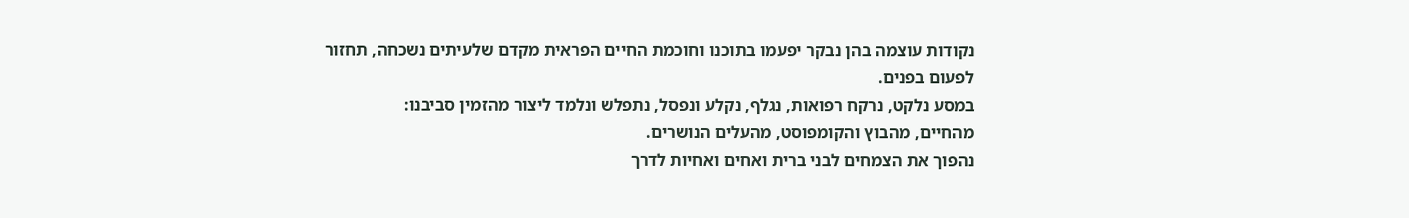נקודות עוצמה בהן נבקר יפעמו בתוכנו וחוכמת החיים הפראית מקדם שלעיתים נשכחה, תחזור לפעום בפנים.
במסע נלקט, נרקח רפואות, נגלף, נקלע ונפסל, נתפלש ונלמד ליצור מהזמין סביבנו:
מהחיים, מהבוץ והקומפוסט, מהעלים הנושרים.
נהפוך את הצמחים לבני ברית ואחים ואחיות לדרך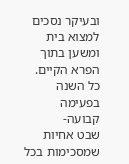ובעיקר נסכים למצוא בית ומשען בתוך הפרא הקיים.
כל השנה בפעימה קבועה-
שבט אחיות שמסכימות בכל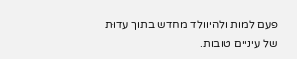פעם למות ולהיוולד מחדש בתוך עדוּת של עיניים טובות.